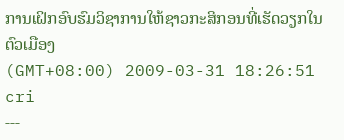ການເຝິກອົບຮົມວິຊາການໃຫ້ຊາວກະສິກອນທີ່ເຮັດວຽກໃນຕົວເມືອງ
(GMT+08:00) 2009-03-31 18:26:51 cri
---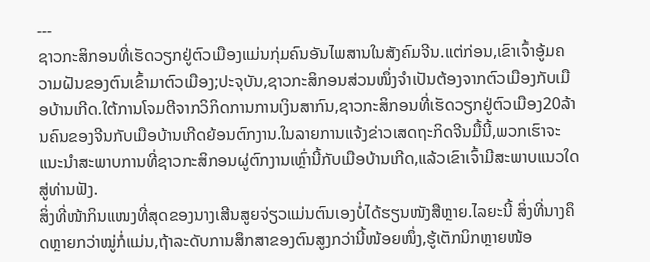---
ຊາວກະສິກອນທີ່ເຮັດວຽກຢູ່ຕົວເມືອງແມ່ນກຸ່ມຄົນອັນໄພສານໃນສັງຄົມຈີນ.ແຕ່ກ່ອນ,ເຂົາເຈົ້າອູ້ມຄວາມຝັນຂອງຕົນເຂົ້າມາຕົວເມືອງ;ປະຈຸບັນ,ຊາວກະສິກອນສ່ວນໜຶ່ງຈຳເປັນຕ້ອງຈາກຕົວເມືອງກັບເມືອບ້ານເກີດ.ໃຕ້ການໂຈມຕີຈາກວິກິດການການເງິນສາກົນ,ຊາວກະສິກອນທີ່ເຮັດວຽກຢູ່ຕົວເມືອງ20ລ້ານຄົນຂອງຈີນກັບເມືອບ້ານເກີດຍ້ອນຕົກງານ.ໃນລາຍການແຈ້ງຂ່າວເສດຖະກິດຈີນມື້ນີ້,ພວກເຮົາຈະແນະນຳສະພາບການທີ່ຊາວກະສິກອນຜູ່ຕົກງານເຫຼົ່ານີ້ກັບເມືອບ້ານເກີດ,ແລ້ວເຂົາເຈົ້າມີສະພາບແນວໃດສູ່ທ່ານຟັງ.
ສິ່ງທີ່ໜ້າກິນແໜງທີ່ສຸດຂອງນາງເສີນສູຍຈ່ຽວແມ່ນຕົນເອງບໍ່ໄດ້ຮຽນໜັງສືຫຼາຍ.ໄລຍະນີ້ ສິ່ງທີ່ນາງຄຶດຫຼາຍກວ່າໝູ່ກໍ່ແມ່ນ,ຖ້າລະດັບການສຶກສາຂອງຕົນສູງກວ່ານີ້ໜ້ອຍໜຶ່ງ,ຮູ້ເຕັກນິກຫຼາຍໜ້ອ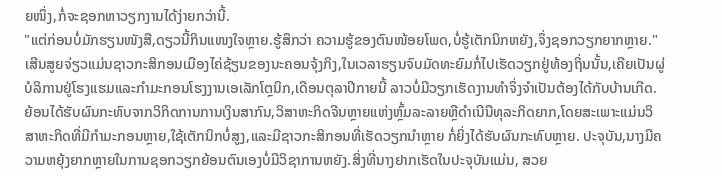ຍໜຶ່ງ,ກໍ່ຈະຊອກຫາວຽກງານໄດ້ງ່າຍກວ່ານີ້.
"ແຕ່ກ່ອນບໍ່ມັກຮຽນໜັງສື,ດຽວນີ້ກິນແໜງໃຈຫຼາຍ.ຮູ້ສຶກວ່າ ຄວາມຮູ້ຂອງຕົນໜ້ອຍໂພດ,ບໍ່ຮູ້ເຕັກນິກຫຍັງ,ຈຶ່ງຊອກວຽກຍາກຫຼາຍ."
ເສີນສູຍຈ່ຽວແມ່ນຊາວກະສິກອນເມືອງໄຄ່ຊ້ຽນຂອງນະຄອນຈຸ້ງກິງ,ໃນເວລາຮຽນຈົບມັດທະຍົມກໍ່ໄປເຮັດວຽກຢູ່ທ້ອງຖິ່ນນັ້ນ,ເຄີຍເປັນຜູ່ບໍລິການຢູ່ໂຮງແຮມແລະກຳມະກອນໂຮງງານເອເລັກໂຕຼນິກ,ເດືອນຕຸລາປີກາຍນີ້ ລາວບໍ່ມີວຽກເຮັດງານທຳຈຶ່ງຈຳເປັນຕ້ອງໄດ້ກັບບ້ານເກີດ.
ຍ້ອນໄດ້ຮັບຜົນກະທົບຈາກວິກິດການການເງິນສາກົນ,ວິສາຫະກິດຈີນຫຼາຍແຫ່ງຫຼົ້ມລະລາຍຫຼືດຳເນີນືທຸລະກິດຍາກ,ໂດຍສະເພາະແມ່ນວິສາຫະກິດທີ່ມີກຳມະກອນຫຼາຍ,ໃຊ້ເຕັກນິກບໍ່ສູງ,ແລະມີຊາວກະສິກອນທີ່ເຮັດວຽກນຳຫຼາຍ ກໍ່ຍິ່ງໄດ້ຮັບຜົນກະທົບຫຼາຍ. ປະຈຸບັນ,ນາງມີຄວາມຫຍຸ້ງຍາກຫຼາຍໃນການຊອກວຽກຍ້ອນຕົນເອງບໍ່ມີວິຊາການຫຍັງ.ສິ່ງທີ່ນາງຢາກເຮັດໃນປະຈຸບັນແມ່ນ, ສວຍ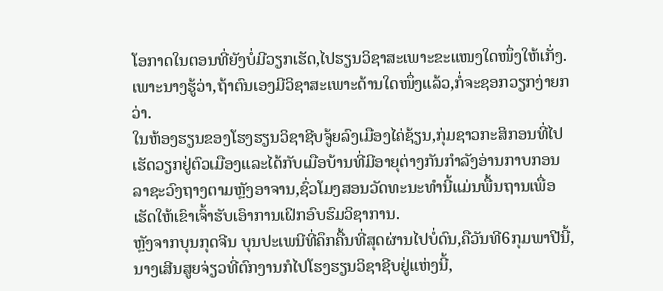ໂອກາດໃນຕອນທີ່ຍັງບໍ່ມີວຽກເຮັດ,ໄປຮຽນວິຊາສະເພາະຂະແໜງໃດໜຶ່ງໃຫ້ເກັ່ງ.ເພາະນາງຮູ້ວ່າ,ຖ້າຕົນເອງມີວິຊາສະເພາະດ້ານໃດໜຶ່ງແລ້ວ,ກໍ່ຈະຊອກວຽກງ່າຍກວ່າ.
ໃນຫ້ອງຮຽນຂອງໂຮງຮຽນວິຊາຊີບຈູ້ຍລົງເມືອງໄຄ່ຊ້ຽນ,ກຸ່ມຊາວກະສິກອນທີ່ໄປເຮັດວຽກຢູ່ຕົວເມືອງແລະໄດ້ກັບເມືອບ້ານທີ່ມີອາຍຸຕ່າງກັນກຳລັງອ່ານກາບກອນລາຊະວົງຖາງຕາມຫຼັງອາຈານ,ຊົ່ວໂມງສອນວັດທະນະທຳນີ້ແມ່ນພື້ນຖານເພື່ອເຮັດໃຫ້ເຂົາເຈົ້າຮັບເອົາການເຝິກອົບຮົມວິຊາການ.
ຫຼັງຈາກບຸນກຸດຈີນ ບຸນປະເພນີທີ່ຄຶກຄື້ນທີ່ສຸດຜ່ານໄປບໍ່ດົນ,ຄືວັນທີ6ກຸມພາປີນີ້,ນາງເສີນສູຍຈ່ຽວທີ່ຕົກງານກໍໄປໂຮງຮຽນວິຊາຊີບຢູ່ແຫ່ງນີ້,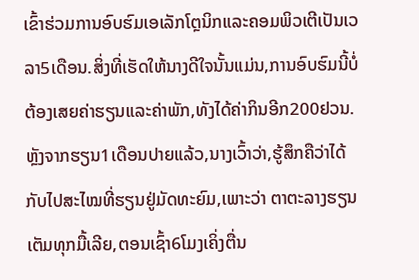ເຂົ້າຮ່ວມການອົບຮົມເອເລັກໂຕຼນິກແລະຄອມພິວເຕີເປັນເວລາ5ເດືອນ.ສິ່ງທີ່ເຮັດໃຫ້ນາງດີໃຈນັ້ນແມ່ນ,ການອົບຮົມນີ້ບໍ່ຕ້ອງເສຍຄ່າຮຽນແລະຄ່າພັກ,ທັງໄດ້ຄ່າກິນອີກ200ຢວນ.
ຫຼັງຈາກຮຽນ1ເດືອນປາຍແລ້ວ,ນາງເວົ້າວ່າ,ຮູ້ສຶກຄືວ່າໄດ້ກັບໄປສະໄໝທີ່ຮຽນຢູ່ມັດທະຍົມ,ເພາະວ່າ ຕາຕະລາງຮຽນເຕັມທຸກມື້ເລີຍ,ຕອນເຊົ້າ6ໂມງເຄິ່ງຕື່ນ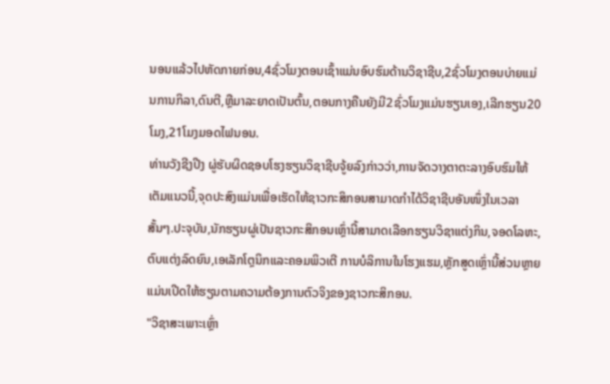ນອນແລ້ວໄປຫັດກາຍກ່ອນ,4ຊົ່ວໂມງຕອນເຊົ້າແມ່ນອົບຮົມດ້ານວິຊາຊີບ,2ຊົ່ວໂມງຕອນບ່າຍແມ່ນການກິລາ,ດົນຕີ,ຫຼືມາລະຍາດເປັນຕົ້ນ,ຕອນກາງຄືນຍັງມີ2ຊົ່ວໂມງແມ່ນຮຽນເອງ,ເລີກຮຽນ20ໂມງ,21ໂມງມອດໄຟນອນ.
ທ່ານວັງຊີງປີງ ຜູ່ຮັບຜິດຊອບໂຮງຮຽນວິຊາຊີບຈູ້ຍລົງກ່າວວ່າ,ການຈັດວາງຕາຕະລາງອົບຮົມໃຫ້ເຕັມແນວນີ້,ຈຸດປະສົງແມ່ນເພື່ອເຮັດໃຫ້ຊາວກະສິກອນສາມາດກຳໄດ້ວິຊາຊີບອັນໜຶ່ງໃນເວລາສັ້ນໆ.ປະຈຸບັນ,ນັກຮຽນຜູ່ເປັນຊາວກະສິກອນເຫຼົ່ານີ້ສາມາດເລືອກຮຽນວິຊາແຕ່ງກິນ,ຈອດໂລຫະ,ຕົບແຕ່ງລົດຍົນ,ເອເລັກໂຕຼນິກແລະຄອມພິວເຕີ ການບໍລິການໃນໂຮງແຮມ,ຫຼັກສູດເຫຼົ່ານີ້ສ່ວນຫຼາຍແມ່ນເປີດໃຫ້ຮຽນຕາມຄວາມຕ້ອງການຕົວຈິງຂອງຊາວກະສິກອນ.
"ວິຊາສະເພາະເຫຼົ່າ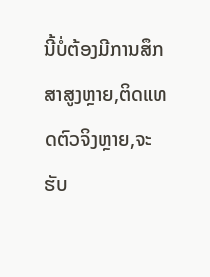ນີ້ບໍ່ຕ້ອງມີການສຶກສາສູງຫຼາຍ,ຕິດແທດຕົວຈິງຫຼາຍ,ຈະຮັບ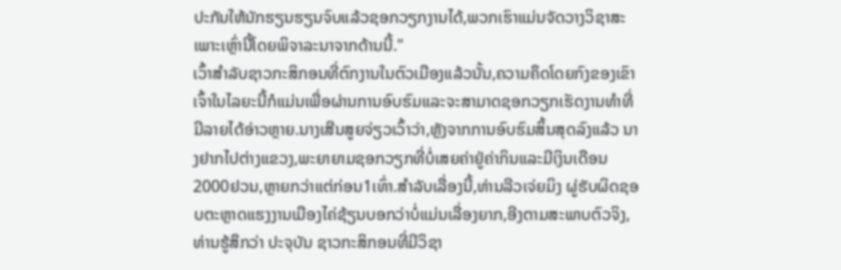ປະກັນໃຫ້ນັກຮຽນຮຽນຈົບແລ້ວຊອກວຽກງານໄດ້,ພວກເຮົາແມ່ນຈັດວາງວິຊາສະເພາະເຫຼົ່ານີ້ໂດຍພິຈາລະນາຈາກດ້ານນີ້."
ເວົ້າສຳລັບຊາວກະສິກອນທີ່ຕົກງານໃນຕົວເມືອງແລ້ວນັ້ນ,ຄວາມຄຶດໂດຍກົງຂອງເຂົາເຈົ້າໃນໄລຍະນີ້ກໍແມ່ນເພື່ອຜ່ານການອົບຮົມແລະຈະສາມາດຊອກວຽກເຮັດງານທຳທີ່ມີລາຍໄດ້ອ່າວຫຼາຍ.ນາງເສີນສູຍຈ່ຽວເວົ້າວ່າ,ຫຼັງຈາກການອົບຮົມສິ້ນສຸດລົງແລ້ວ ນາງຢາກໄປຕ່າງແຂວງ,ພະຍາຍາມຊອກວຽກທີ່ບໍ່ເສຍຄ່າຢູ່ຄ່າກິນແລະມີເງິນເດືອນ2000ຢວນ,ຫຼາຍກວ່າແຕ່ກ່ອນ1ເທົ່າ.ສຳລັບເລື່ອງນີ້,ທ່ານລີວເຈ່ຍມິງ ຜູ່ຮັບຜິດຊອບຕະຫຼາດແຮງງານເມືອງໄຄ່ຊ້ຽນບອກວ່າບໍ່ແມ່ນເລື່ອງຍາກ,ອີງຕາມສະພາບຕົວຈິງ,ທ່ານຮູ້ສຶກວ່າ ປະຈຸບັນ ຊາວກະສິກອນທີ່ມີວິຊາ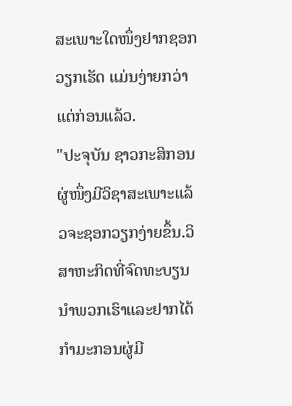ສະເພາະໃດໜຶ່ງຢາກຊອກວຽກເຮັດ ແມ່ນງ່າຍກວ່າແຕ່ກ່ອນແລ້ວ.
"ປະຈຸບັນ ຊາວກະສິກອນຜູ່ໜຶ່ງມີວິຊາສະເພາະແລ້ວຈະຊອກວຽກງ່າຍຂຶ້ນ.ວິສາຫະກິດທີ່ຈົດທະບຽນນຳພວກເຮົາແລະຢາກໄດ້ກຳມະກອນຜູ່ມີ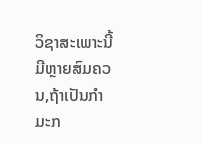ວິຊາສະເພາະນີ້ມີຫຼາຍສົມຄວນ,ຖ້າເປັນກຳມະກ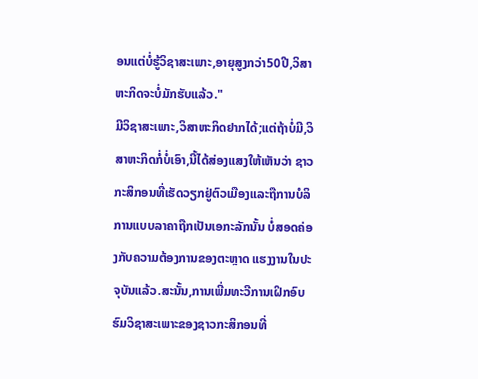ອນແຕ່ບໍ່ຮູ້ວິຊາສະເພາະ,ອາຍຸສູງກວ່າ50ປີ,ວິສາຫະກິດຈະບໍ່ມັກຮັບແລ້ວ."
ມີວິຊາສະເພາະ,ວິສາຫະກິດຢາກໄດ້;ແຕ່ຖ້າບໍ່ມີ,ວິສາຫະກິດກໍ່ບໍ່ເອົາ,ນີ້ໄດ້ສ່ອງແສງໃຫ້ເຫັນວ່າ ຊາວກະສິກອນທີ່ເຮັດວຽກຢູ່ຕົວເມືອງແລະຖືການບໍລິການແບບລາຄາຖືກເປັນເອກະລັກນັ້ນ ບໍ່ສອດຄ່ອງກັບຄວາມຕ້ອງການຂອງຕະຫຼາດ ແຮງງານໃນປະຈຸບັນແລ້ວ.ສະນັ້ນ,ການເພີ່ມທະວີການເຝິກອົບຮົມວິຊາສະເພາະຂອງຊາວກະສິກອນທີ່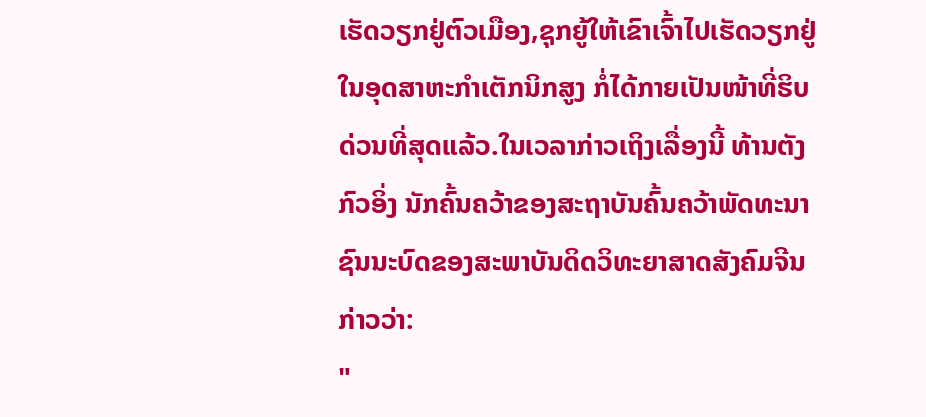ເຮັດວຽກຢູ່ຕົວເມືອງ,ຊຸກຍູ້ໃຫ້ເຂົາເຈົ້າໄປເຮັດວຽກຢູ່ໃນອຸດສາຫະກຳເຕັກນິກສູງ ກໍ່ໄດ້ກາຍເປັນໜ້າທີ່ຮິບດ່ວນທີ່ສຸດແລ້ວ.ໃນເວລາກ່າວເຖິງເລື່ອງນີ້ ທ້ານຕັງກົວອິ່ງ ນັກຄົ້ນຄວ້າຂອງສະຖາບັນຄົ້ນຄວ້າພັດທະນາຊົນນະບົດຂອງສະພາບັນດິດວິທະຍາສາດສັງຄົມຈີນກ່າວວ່າ:
"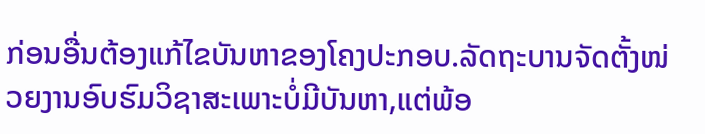ກ່ອນອື່ນຕ້ອງແກ້ໄຂບັນຫາຂອງໂຄງປະກອບ.ລັດຖະບານຈັດຕັ້ງໜ່ວຍງານອົບຮົມວິຊາສະເພາະບໍ່ມີບັນຫາ,ແຕ່ພ້ອ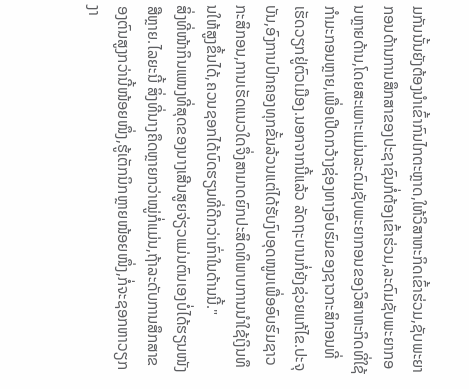ມກັນນັ້ນຍັງຕ້ອງນຳເຂົ້າກົນໄກຕະຫຼາດ,ໃຫ້ວິສາຫະກິດເຂົ້າຮ່ວມ,ຊັບພະຍາກອນດ້ານການສຶກສາຂອງປະຊາຊົນກໍ່ຕ້ອງເຂົ້າຮ່ວມ,ລະດົມຊັບພະຍາກອນຫຼາຍດ້ານ,ໂດຍສະເພາະແມ່ນລະດົມຊັບພະຍາກອນຂອງວິສາຫະກິດທີ່ໃຊ້ກຳມະກອນຫຼາຍ,ເພື່ອເປີດກວ້າງຊ່ອງທາງອົບຮົມຂອງຊາວກະສິກອນທີ່ເຮັດວຽກຢູ່ຕົວເມືອງ.ນອກຈາກນີ້ແລ້ວ ລັດຖະບານກໍ່ຍັງຊ່ວຍແກ້ໄຂ.ປະຈຸບັນ,ອົງການປົກຄອງທຸກຂັ້ນລ້ວນແຕ່ໄດ້ຮັບງົບອຸດໜູນເພື່ອອົບຮົມຊາວກະສິກອນ,ການເຮັດແນວໃດຈຶ່ງສາມາດຍົກປະສິດທິພາບການນຳໃຊ້ເງິນທຶນໃຫ້ສູງຂຶ້ນໄດ້,ຄວນຊອກໄດ້ບົດຮຽນທີ່ດີກວ່າເກົ່າໃນດ້ານນີ້."
ສິ່ງທີ່ໜ້າກິນແໜງທີ່ສຸດຂອງນາງເສີນສູຍຈ່ຽວແມ່ນຕົນເອງບໍ່ໄດ້ຮຽນໜັງສືຫຼາຍ.ໄລຍະນີ້ ສິ່ງທີ່ນາງຄຶດຫຼາຍກວ່າໝູ່ກໍ່ແມ່ນ,ຖ້າລະດັບການສຶກສາຂອງຕົນສູງກວ່ານີ້ໜ້ອຍໜຶ່ງ,ຮູ້ເຕັກນິກຫຼາຍໜ້ອຍໜຶ່ງ,ກໍ່ຈະຊອກຫາວຽກງາ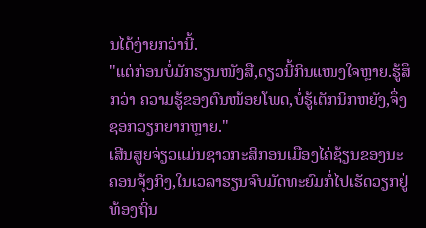ນໄດ້ງ່າຍກວ່ານີ້.
"ແຕ່ກ່ອນບໍ່ມັກຮຽນໜັງສື,ດຽວນີ້ກິນແໜງໃຈຫຼາຍ.ຮູ້ສຶກວ່າ ຄວາມຮູ້ຂອງຕົນໜ້ອຍໂພດ,ບໍ່ຮູ້ເຕັກນິກຫຍັງ,ຈຶ່ງຊອກວຽກຍາກຫຼາຍ."
ເສີນສູຍຈ່ຽວແມ່ນຊາວກະສິກອນເມືອງໄຄ່ຊ້ຽນຂອງນະຄອນຈຸ້ງກິງ,ໃນເວລາຮຽນຈົບມັດທະຍົມກໍ່ໄປເຮັດວຽກຢູ່ທ້ອງຖິ່ນ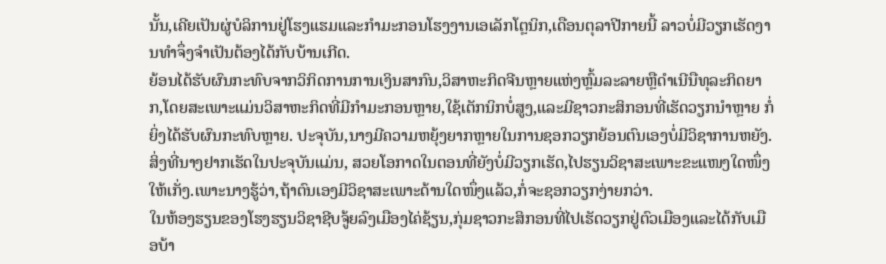ນັ້ນ,ເຄີຍເປັນຜູ່ບໍລິການຢູ່ໂຮງແຮມແລະກຳມະກອນໂຮງງານເອເລັກໂຕຼນິກ,ເດືອນຕຸລາປີກາຍນີ້ ລາວບໍ່ມີວຽກເຮັດງານທຳຈຶ່ງຈຳເປັນຕ້ອງໄດ້ກັບບ້ານເກີດ.
ຍ້ອນໄດ້ຮັບຜົນກະທົບຈາກວິກິດການການເງິນສາກົນ,ວິສາຫະກິດຈີນຫຼາຍແຫ່ງຫຼົ້ມລະລາຍຫຼືດຳເນີນືທຸລະກິດຍາກ,ໂດຍສະເພາະແມ່ນວິສາຫະກິດທີ່ມີກຳມະກອນຫຼາຍ,ໃຊ້ເຕັກນິກບໍ່ສູງ,ແລະມີຊາວກະສິກອນທີ່ເຮັດວຽກນຳຫຼາຍ ກໍ່ຍິ່ງໄດ້ຮັບຜົນກະທົບຫຼາຍ. ປະຈຸບັນ,ນາງມີຄວາມຫຍຸ້ງຍາກຫຼາຍໃນການຊອກວຽກຍ້ອນຕົນເອງບໍ່ມີວິຊາການຫຍັງ.ສິ່ງທີ່ນາງຢາກເຮັດໃນປະຈຸບັນແມ່ນ, ສວຍໂອກາດໃນຕອນທີ່ຍັງບໍ່ມີວຽກເຮັດ,ໄປຮຽນວິຊາສະເພາະຂະແໜງໃດໜຶ່ງໃຫ້ເກັ່ງ.ເພາະນາງຮູ້ວ່າ,ຖ້າຕົນເອງມີວິຊາສະເພາະດ້ານໃດໜຶ່ງແລ້ວ,ກໍ່ຈະຊອກວຽກງ່າຍກວ່າ.
ໃນຫ້ອງຮຽນຂອງໂຮງຮຽນວິຊາຊີບຈູ້ຍລົງເມືອງໄຄ່ຊ້ຽນ,ກຸ່ມຊາວກະສິກອນທີ່ໄປເຮັດວຽກຢູ່ຕົວເມືອງແລະໄດ້ກັບເມືອບ້າ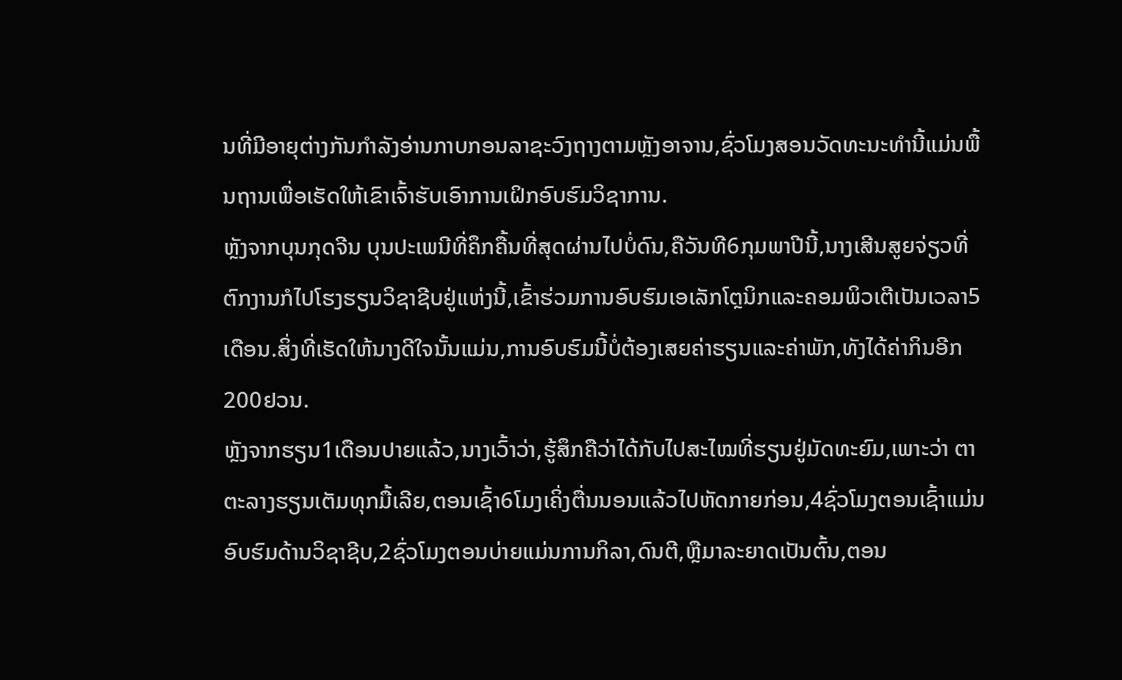ນທີ່ມີອາຍຸຕ່າງກັນກຳລັງອ່ານກາບກອນລາຊະວົງຖາງຕາມຫຼັງອາຈານ,ຊົ່ວໂມງສອນວັດທະນະທຳນີ້ແມ່ນພື້ນຖານເພື່ອເຮັດໃຫ້ເຂົາເຈົ້າຮັບເອົາການເຝິກອົບຮົມວິຊາການ.
ຫຼັງຈາກບຸນກຸດຈີນ ບຸນປະເພນີທີ່ຄຶກຄື້ນທີ່ສຸດຜ່ານໄປບໍ່ດົນ,ຄືວັນທີ6ກຸມພາປີນີ້,ນາງເສີນສູຍຈ່ຽວທີ່ຕົກງານກໍໄປໂຮງຮຽນວິຊາຊີບຢູ່ແຫ່ງນີ້,ເຂົ້າຮ່ວມການອົບຮົມເອເລັກໂຕຼນິກແລະຄອມພິວເຕີເປັນເວລາ5ເດືອນ.ສິ່ງທີ່ເຮັດໃຫ້ນາງດີໃຈນັ້ນແມ່ນ,ການອົບຮົມນີ້ບໍ່ຕ້ອງເສຍຄ່າຮຽນແລະຄ່າພັກ,ທັງໄດ້ຄ່າກິນອີກ200ຢວນ.
ຫຼັງຈາກຮຽນ1ເດືອນປາຍແລ້ວ,ນາງເວົ້າວ່າ,ຮູ້ສຶກຄືວ່າໄດ້ກັບໄປສະໄໝທີ່ຮຽນຢູ່ມັດທະຍົມ,ເພາະວ່າ ຕາຕະລາງຮຽນເຕັມທຸກມື້ເລີຍ,ຕອນເຊົ້າ6ໂມງເຄິ່ງຕື່ນນອນແລ້ວໄປຫັດກາຍກ່ອນ,4ຊົ່ວໂມງຕອນເຊົ້າແມ່ນອົບຮົມດ້ານວິຊາຊີບ,2ຊົ່ວໂມງຕອນບ່າຍແມ່ນການກິລາ,ດົນຕີ,ຫຼືມາລະຍາດເປັນຕົ້ນ,ຕອນ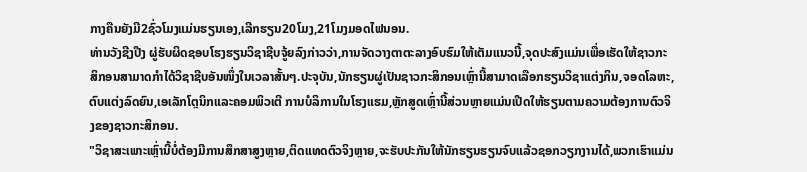ກາງຄືນຍັງມີ2ຊົ່ວໂມງແມ່ນຮຽນເອງ,ເລີກຮຽນ20ໂມງ,21ໂມງມອດໄຟນອນ.
ທ່ານວັງຊີງປີງ ຜູ່ຮັບຜິດຊອບໂຮງຮຽນວິຊາຊີບຈູ້ຍລົງກ່າວວ່າ,ການຈັດວາງຕາຕະລາງອົບຮົມໃຫ້ເຕັມແນວນີ້,ຈຸດປະສົງແມ່ນເພື່ອເຮັດໃຫ້ຊາວກະສິກອນສາມາດກຳໄດ້ວິຊາຊີບອັນໜຶ່ງໃນເວລາສັ້ນໆ.ປະຈຸບັນ,ນັກຮຽນຜູ່ເປັນຊາວກະສິກອນເຫຼົ່ານີ້ສາມາດເລືອກຮຽນວິຊາແຕ່ງກິນ,ຈອດໂລຫະ,ຕົບແຕ່ງລົດຍົນ,ເອເລັກໂຕຼນິກແລະຄອມພິວເຕີ ການບໍລິການໃນໂຮງແຮມ,ຫຼັກສູດເຫຼົ່ານີ້ສ່ວນຫຼາຍແມ່ນເປີດໃຫ້ຮຽນຕາມຄວາມຕ້ອງການຕົວຈິງຂອງຊາວກະສິກອນ.
"ວິຊາສະເພາະເຫຼົ່ານີ້ບໍ່ຕ້ອງມີການສຶກສາສູງຫຼາຍ,ຕິດແທດຕົວຈິງຫຼາຍ,ຈະຮັບປະກັນໃຫ້ນັກຮຽນຮຽນຈົບແລ້ວຊອກວຽກງານໄດ້,ພວກເຮົາແມ່ນ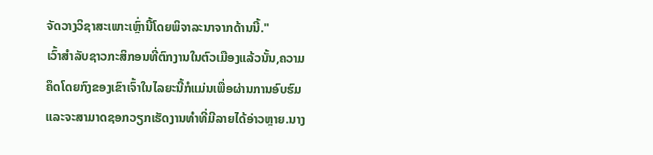ຈັດວາງວິຊາສະເພາະເຫຼົ່ານີ້ໂດຍພິຈາລະນາຈາກດ້ານນີ້."
ເວົ້າສຳລັບຊາວກະສິກອນທີ່ຕົກງານໃນຕົວເມືອງແລ້ວນັ້ນ,ຄວາມຄຶດໂດຍກົງຂອງເຂົາເຈົ້າໃນໄລຍະນີ້ກໍແມ່ນເພື່ອຜ່ານການອົບຮົມແລະຈະສາມາດຊອກວຽກເຮັດງານທຳທີ່ມີລາຍໄດ້ອ່າວຫຼາຍ.ນາງ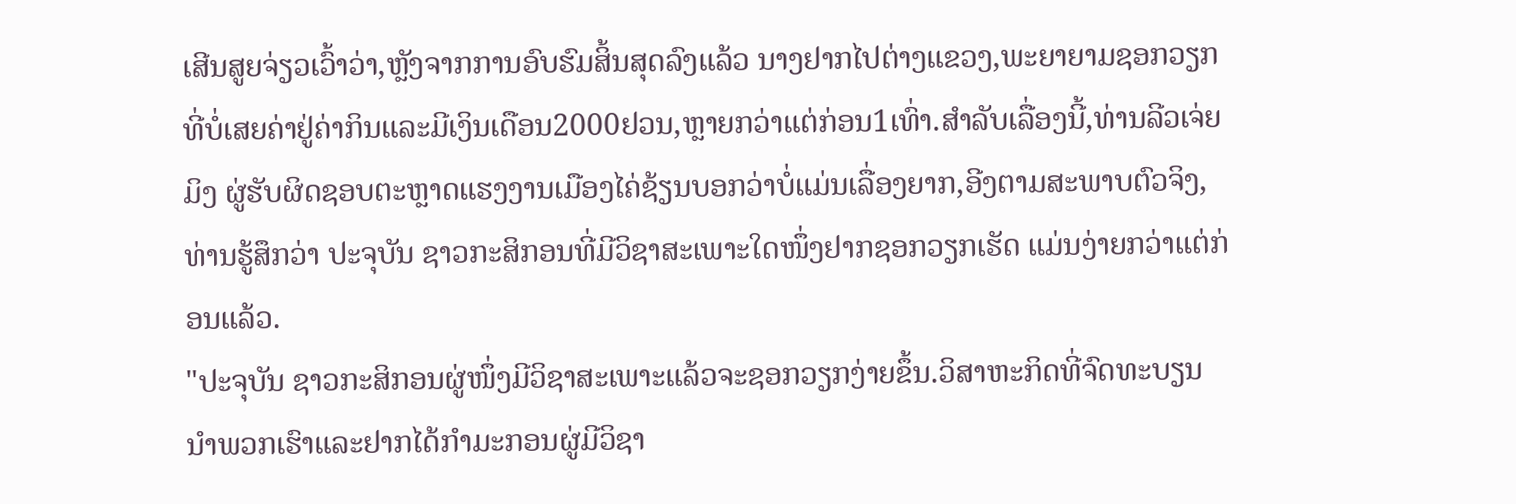ເສີນສູຍຈ່ຽວເວົ້າວ່າ,ຫຼັງຈາກການອົບຮົມສິ້ນສຸດລົງແລ້ວ ນາງຢາກໄປຕ່າງແຂວງ,ພະຍາຍາມຊອກວຽກທີ່ບໍ່ເສຍຄ່າຢູ່ຄ່າກິນແລະມີເງິນເດືອນ2000ຢວນ,ຫຼາຍກວ່າແຕ່ກ່ອນ1ເທົ່າ.ສຳລັບເລື່ອງນີ້,ທ່ານລີວເຈ່ຍມິງ ຜູ່ຮັບຜິດຊອບຕະຫຼາດແຮງງານເມືອງໄຄ່ຊ້ຽນບອກວ່າບໍ່ແມ່ນເລື່ອງຍາກ,ອີງຕາມສະພາບຕົວຈິງ,ທ່ານຮູ້ສຶກວ່າ ປະຈຸບັນ ຊາວກະສິກອນທີ່ມີວິຊາສະເພາະໃດໜຶ່ງຢາກຊອກວຽກເຮັດ ແມ່ນງ່າຍກວ່າແຕ່ກ່ອນແລ້ວ.
"ປະຈຸບັນ ຊາວກະສິກອນຜູ່ໜຶ່ງມີວິຊາສະເພາະແລ້ວຈະຊອກວຽກງ່າຍຂຶ້ນ.ວິສາຫະກິດທີ່ຈົດທະບຽນນຳພວກເຮົາແລະຢາກໄດ້ກຳມະກອນຜູ່ມີວິຊາ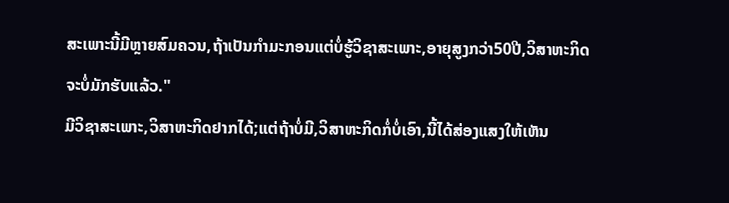ສະເພາະນີ້ມີຫຼາຍສົມຄວນ,ຖ້າເປັນກຳມະກອນແຕ່ບໍ່ຮູ້ວິຊາສະເພາະ,ອາຍຸສູງກວ່າ50ປີ,ວິສາຫະກິດຈະບໍ່ມັກຮັບແລ້ວ."
ມີວິຊາສະເພາະ,ວິສາຫະກິດຢາກໄດ້;ແຕ່ຖ້າບໍ່ມີ,ວິສາຫະກິດກໍ່ບໍ່ເອົາ,ນີ້ໄດ້ສ່ອງແສງໃຫ້ເຫັນ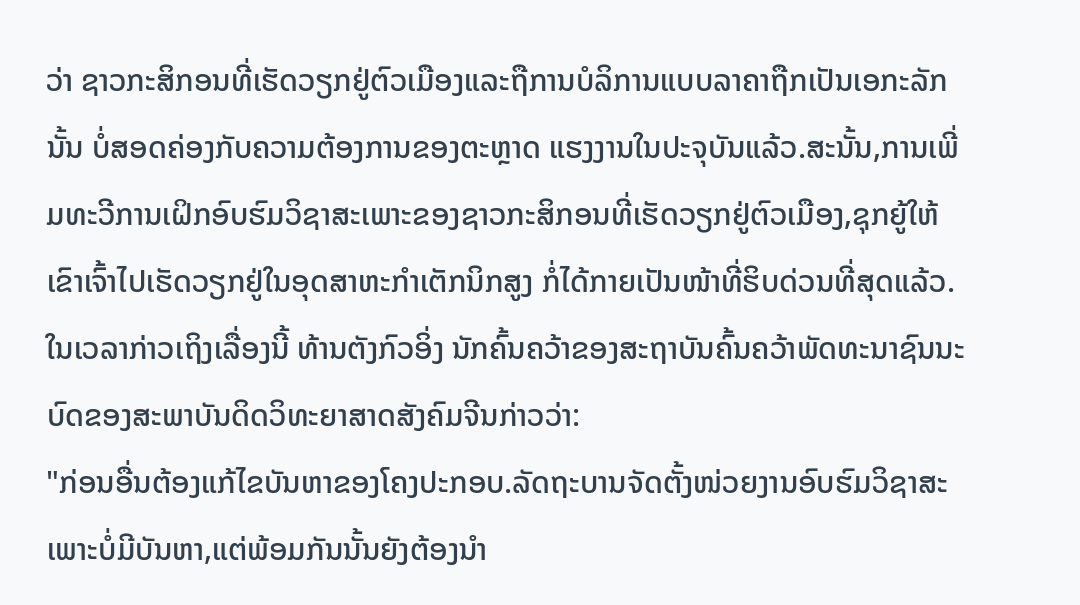ວ່າ ຊາວກະສິກອນທີ່ເຮັດວຽກຢູ່ຕົວເມືອງແລະຖືການບໍລິການແບບລາຄາຖືກເປັນເອກະລັກນັ້ນ ບໍ່ສອດຄ່ອງກັບຄວາມຕ້ອງການຂອງຕະຫຼາດ ແຮງງານໃນປະຈຸບັນແລ້ວ.ສະນັ້ນ,ການເພີ່ມທະວີການເຝິກອົບຮົມວິຊາສະເພາະຂອງຊາວກະສິກອນທີ່ເຮັດວຽກຢູ່ຕົວເມືອງ,ຊຸກຍູ້ໃຫ້ເຂົາເຈົ້າໄປເຮັດວຽກຢູ່ໃນອຸດສາຫະກຳເຕັກນິກສູງ ກໍ່ໄດ້ກາຍເປັນໜ້າທີ່ຮິບດ່ວນທີ່ສຸດແລ້ວ.ໃນເວລາກ່າວເຖິງເລື່ອງນີ້ ທ້ານຕັງກົວອິ່ງ ນັກຄົ້ນຄວ້າຂອງສະຖາບັນຄົ້ນຄວ້າພັດທະນາຊົນນະບົດຂອງສະພາບັນດິດວິທະຍາສາດສັງຄົມຈີນກ່າວວ່າ:
"ກ່ອນອື່ນຕ້ອງແກ້ໄຂບັນຫາຂອງໂຄງປະກອບ.ລັດຖະບານຈັດຕັ້ງໜ່ວຍງານອົບຮົມວິຊາສະເພາະບໍ່ມີບັນຫາ,ແຕ່ພ້ອມກັນນັ້ນຍັງຕ້ອງນຳ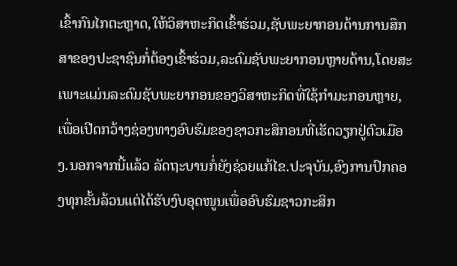ເຂົ້າກົນໄກຕະຫຼາດ,ໃຫ້ວິສາຫະກິດເຂົ້າຮ່ວມ,ຊັບພະຍາກອນດ້ານການສຶກສາຂອງປະຊາຊົນກໍ່ຕ້ອງເຂົ້າຮ່ວມ,ລະດົມຊັບພະຍາກອນຫຼາຍດ້ານ,ໂດຍສະເພາະແມ່ນລະດົມຊັບພະຍາກອນຂອງວິສາຫະກິດທີ່ໃຊ້ກຳມະກອນຫຼາຍ,ເພື່ອເປີດກວ້າງຊ່ອງທາງອົບຮົມຂອງຊາວກະສິກອນທີ່ເຮັດວຽກຢູ່ຕົວເມືອງ.ນອກຈາກນີ້ແລ້ວ ລັດຖະບານກໍ່ຍັງຊ່ວຍແກ້ໄຂ.ປະຈຸບັນ,ອົງການປົກຄອງທຸກຂັ້ນລ້ວນແຕ່ໄດ້ຮັບງົບອຸດໜູນເພື່ອອົບຮົມຊາວກະສິກ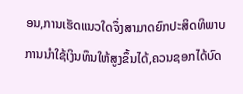ອນ,ການເຮັດແນວໃດຈຶ່ງສາມາດຍົກປະສິດທິພາບການນຳໃຊ້ເງິນທຶນໃຫ້ສູງຂຶ້ນໄດ້,ຄວນຊອກໄດ້ບົດ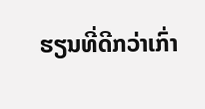ຮຽນທີ່ດີກວ່າເກົ່າ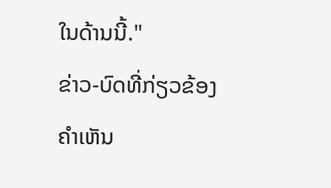ໃນດ້ານນີ້."
ຂ່າວ-ບົດທີ່ກ່ຽວຂ້ອງ
ຄຳເຫັນ